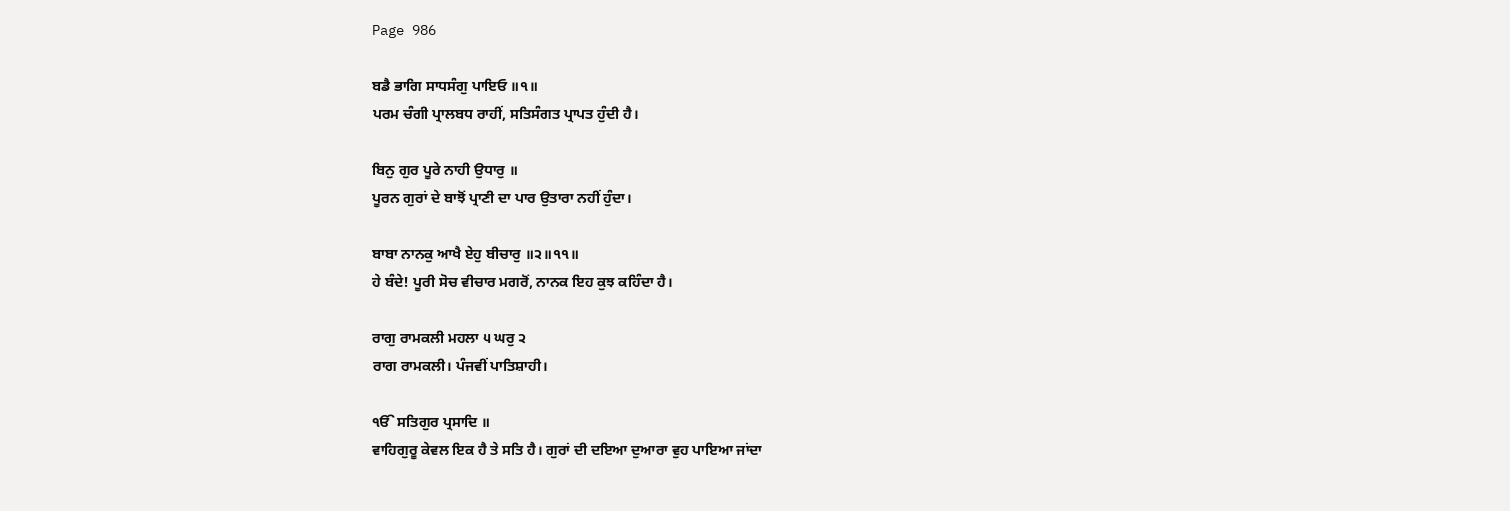Page 986

ਬਡੈ ਭਾਗਿ ਸਾਧਸੰਗੁ ਪਾਇਓ ॥੧॥
ਪਰਮ ਚੰਗੀ ਪ੍ਰਾਲਬਧ ਰਾਹੀਂ, ਸਤਿਸੰਗਤ ਪ੍ਰਾਪਤ ਹੁੰਦੀ ਹੈ।

ਬਿਨੁ ਗੁਰ ਪੂਰੇ ਨਾਹੀ ਉਧਾਰੁ ॥
ਪੂਰਨ ਗੁਰਾਂ ਦੇ ਬਾਝੋਂ ਪ੍ਰਾਣੀ ਦਾ ਪਾਰ ਉਤਾਰਾ ਨਹੀਂ ਹੁੰਦਾ।

ਬਾਬਾ ਨਾਨਕੁ ਆਖੈ ਏਹੁ ਬੀਚਾਰੁ ॥੨॥੧੧॥
ਹੇ ਬੰਦੇ! ਪੂਰੀ ਸੋਚ ਵੀਚਾਰ ਮਗਰੋਂ, ਨਾਨਕ ਇਹ ਕੁਝ ਕਹਿੰਦਾ ਹੈ।

ਰਾਗੁ ਰਾਮਕਲੀ ਮਹਲਾ ੫ ਘਰੁ ੨
ਰਾਗ ਰਾਮਕਲੀ। ਪੰਜਵੀਂ ਪਾਤਿਸ਼ਾਹੀ।

ੴ ਸਤਿਗੁਰ ਪ੍ਰਸਾਦਿ ॥
ਵਾਹਿਗੁਰੂ ਕੇਵਲ ਇਕ ਹੈ ਤੇ ਸਤਿ ਹੈ। ਗੁਰਾਂ ਦੀ ਦਇਆ ਦੁਆਰਾ ਵੁਹ ਪਾਇਆ ਜਾਂਦਾ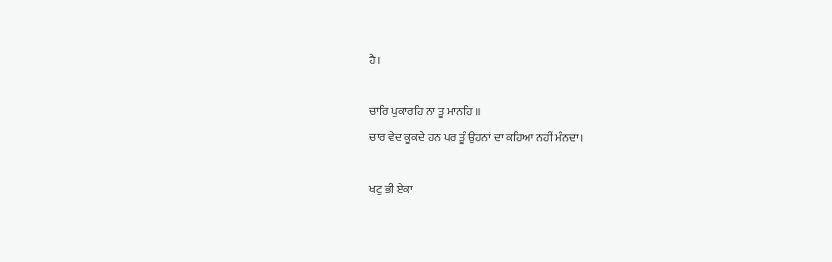ਹੈ।

ਚਾਰਿ ਪੁਕਾਰਹਿ ਨਾ ਤੂ ਮਾਨਹਿ ॥
ਚਾਰ ਵੇਦ ਕੂਕਦੇ ਹਨ ਪਰ ਤੂੰ ਉਹਨਾਂ ਦਾ ਕਹਿਆ ਨਹੀਂ ਮੰਨਦਾ।

ਖਟੁ ਭੀ ਏਕਾ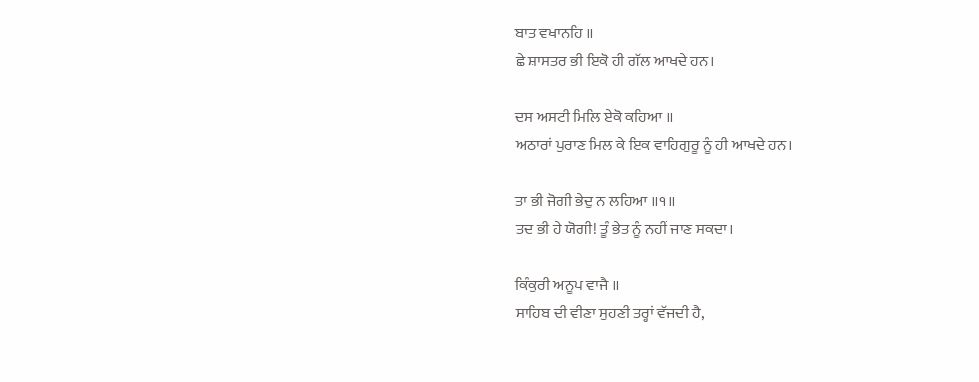ਬਾਤ ਵਖਾਨਹਿ ॥
ਛੇ ਸ਼ਾਸਤਰ ਭੀ ਇਕੋ ਹੀ ਗੱਲ ਆਖਦੇ ਹਨ।

ਦਸ ਅਸਟੀ ਮਿਲਿ ਏਕੋ ਕਹਿਆ ॥
ਅਠਾਰਾਂ ਪੁਰਾਣ ਮਿਲ ਕੇ ਇਕ ਵਾਹਿਗੁਰੂ ਨੂੰ ਹੀ ਆਖਦੇ ਹਨ।

ਤਾ ਭੀ ਜੋਗੀ ਭੇਦੁ ਨ ਲਹਿਆ ॥੧॥
ਤਦ ਭੀ ਹੇ ਯੋਗੀ! ਤੂੰ ਭੇਤ ਨੂੰ ਨਹੀਂ ਜਾਣ ਸਕਦਾ।

ਕਿੰਕੁਰੀ ਅਨੂਪ ਵਾਜੈ ॥
ਸਾਹਿਬ ਦੀ ਵੀਣਾ ਸੁਹਣੀ ਤਰ੍ਹਾਂ ਵੱਜਦੀ ਹੈ,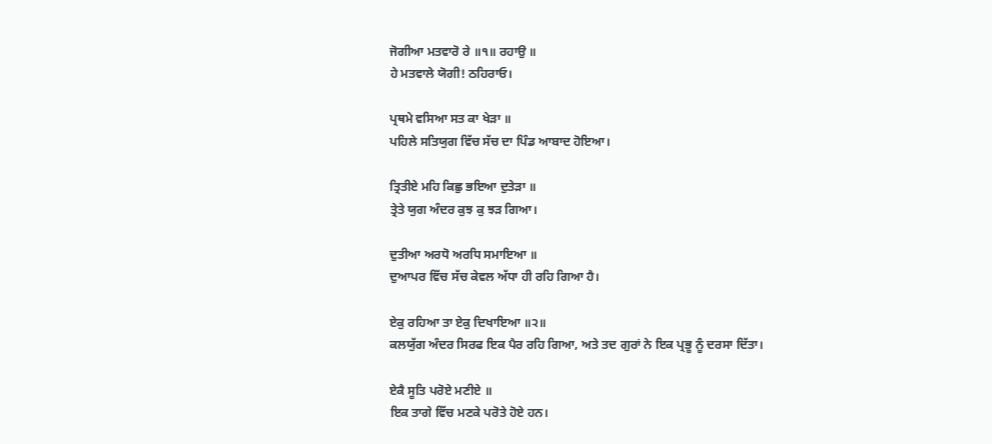ਜੋਗੀਆ ਮਤਵਾਰੋ ਰੇ ॥੧॥ ਰਹਾਉ ॥
ਹੇ ਮਤਵਾਲੇ ਯੋਗੀ! ਠਹਿਰਾਓ।

ਪ੍ਰਥਮੇ ਵਸਿਆ ਸਤ ਕਾ ਖੇੜਾ ॥
ਪਹਿਲੇ ਸਤਿਯੁਗ ਵਿੱਚ ਸੱਚ ਦਾ ਪਿੰਡ ਆਬਾਦ ਹੋਇਆ।

ਤ੍ਰਿਤੀਏ ਮਹਿ ਕਿਛੁ ਭਇਆ ਦੁਤੇੜਾ ॥
ਤ੍ਰੇਤੇ ਯੁਗ ਅੰਦਰ ਕੁਝ ਕੁ ਝੜ ਗਿਆ।

ਦੁਤੀਆ ਅਰਧੋ ਅਰਧਿ ਸਮਾਇਆ ॥
ਦੁਆਪਰ ਵਿੱਚ ਸੱਚ ਕੇਵਲ ਅੱਧਾ ਹੀ ਰਹਿ ਗਿਆ ਹੈ।

ਏਕੁ ਰਹਿਆ ਤਾ ਏਕੁ ਦਿਖਾਇਆ ॥੨॥
ਕਲਯੁੱਗ ਅੰਦਰ ਸਿਰਫ ਇਕ ਪੈਰ ਰਹਿ ਗਿਆ, ਅਤੇ ਤਦ ਗੁਰਾਂ ਨੇ ਇਕ ਪ੍ਰਭੂ ਨੂੰ ਦਰਸਾ ਦਿੱਤਾ।

ਏਕੈ ਸੂਤਿ ਪਰੋਏ ਮਣੀਏ ॥
ਇਕ ਤਾਗੇ ਵਿੱਚ ਮਣਕੇ ਪਰੋਤੇ ਹੋਏ ਹਨ।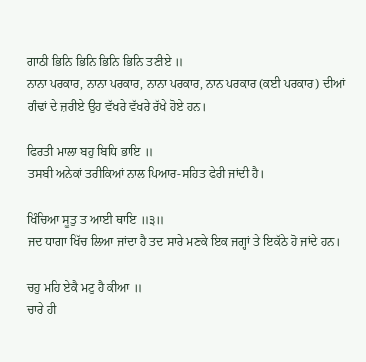ਗਾਠੀ ਭਿਨਿ ਭਿਨਿ ਭਿਨਿ ਭਿਨਿ ਤਣੀਏ ॥
ਨਾਨਾ ਪਰਕਾਰ, ਨਾਨਾ ਪਰਕਾਰ, ਨਾਨਾ ਪਰਕਾਰ, ਨਾਨ ਪਰਕਾਰ (ਕਈ ਪਰਕਾਰ) ਦੀਆਂ ਗੰਢਾਂ ਦੇ ਜ਼ਰੀਏ ਉਹ ਵੱਖਰੇ ਵੱਖਰੇ ਰੱਖੇ ਹੋਏ ਹਨ।

ਫਿਰਤੀ ਮਾਲਾ ਬਹੁ ਬਿਧਿ ਭਾਇ ॥
ਤਸਬੀ ਅਨੇਕਾਂ ਤਰੀਕਿਆਂ ਨਾਲ ਪਿਆਰ-ਸਹਿਤ ਫੇਰੀ ਜਾਂਦੀ ਹੈ।

ਖਿੰਚਿਆ ਸੂਤੁ ਤ ਆਈ ਥਾਇ ॥੩॥
ਜਦ ਧਾਗਾ ਖਿੱਚ ਲਿਆ ਜਾਂਦਾ ਹੈ ਤਦ ਸਾਰੇ ਮਣਕੇ ਇਕ ਜਗ੍ਹਾਂ ਤੇ ਇਕੱਠੇ ਹੋ ਜਾਂਦੇ ਹਨ।

ਚਹੁ ਮਹਿ ਏਕੈ ਮਟੁ ਹੈ ਕੀਆ ॥
ਚਾਰੇ ਹੀ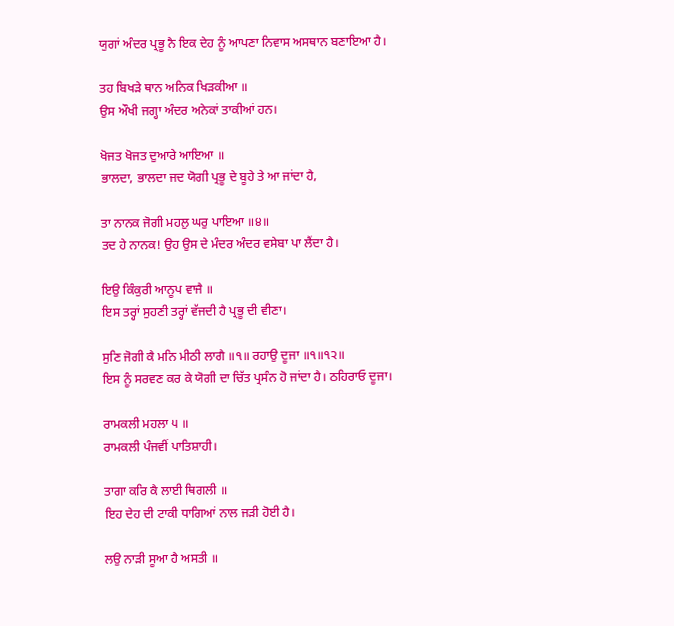ਯੁਗਾਂ ਅੰਦਰ ਪ੍ਰਭੂ ਨੈ ਇਕ ਦੇਹ ਨੂੰ ਆਪਣਾ ਨਿਵਾਸ ਅਸਥਾਨ ਬਣਾਇਆ ਹੈ।

ਤਹ ਬਿਖੜੇ ਥਾਨ ਅਨਿਕ ਖਿੜਕੀਆ ॥
ਉਸ ਔਖੀ ਜਗ੍ਹਾ ਅੰਦਰ ਅਨੇਕਾਂ ਤਾਕੀਆਂ ਹਨ।

ਖੋਜਤ ਖੋਜਤ ਦੁਆਰੇ ਆਇਆ ॥
ਭਾਲਦਾ, ਭਾਲਦਾ ਜਦ ਯੋਗੀ ਪ੍ਰਭੂ ਦੇ ਬੂਹੇ ਤੇ ਆ ਜਾਂਦਾ ਹੈ,

ਤਾ ਨਾਨਕ ਜੋਗੀ ਮਹਲੁ ਘਰੁ ਪਾਇਆ ॥੪॥
ਤਦ ਹੇ ਨਾਨਕ! ਉਹ ਉਸ ਦੇ ਮੰਦਰ ਅੰਦਰ ਵਸੇਬਾ ਪਾ ਲੈਂਦਾ ਹੈ।

ਇਉ ਕਿੰਕੁਰੀ ਆਨੂਪ ਵਾਜੈ ॥
ਇਸ ਤਰ੍ਹਾਂ ਸੁਹਣੀ ਤਰ੍ਹਾਂ ਵੱਜਦੀ ਹੈ ਪ੍ਰਭੂ ਦੀ ਵੀਣਾ।

ਸੁਣਿ ਜੋਗੀ ਕੈ ਮਨਿ ਮੀਠੀ ਲਾਗੈ ॥੧॥ ਰਹਾਉ ਦੂਜਾ ॥੧॥੧੨॥
ਇਸ ਨੂੰ ਸਰਵਣ ਕਰ ਕੇ ਯੋਗੀ ਦਾ ਚਿੱਤ ਪ੍ਰਸੰਨ ਹੋ ਜਾਂਦਾ ਹੈ। ਠਹਿਰਾਓ ਦੂਜਾ।

ਰਾਮਕਲੀ ਮਹਲਾ ੫ ॥
ਰਾਮਕਲੀ ਪੰਜਵੀਂ ਪਾਤਿਸ਼ਾਹੀ।

ਤਾਗਾ ਕਰਿ ਕੈ ਲਾਈ ਥਿਗਲੀ ॥
ਇਹ ਦੇਹ ਦੀ ਟਾਕੀ ਧਾਗਿਆਂ ਨਾਲ ਜੜੀ ਹੋਈ ਹੈ।

ਲਉ ਨਾੜੀ ਸੂਆ ਹੈ ਅਸਤੀ ॥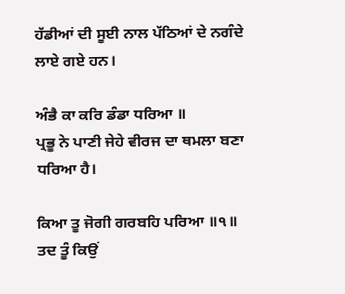ਹੱਡੀਆਂ ਦੀ ਸੂਈ ਨਾਲ ਪੱਠਿਆਂ ਦੇ ਨਗੰਦੇ ਲਾਏ ਗਏ ਹਨ।

ਅੰਭੈ ਕਾ ਕਰਿ ਡੰਡਾ ਧਰਿਆ ॥
ਪ੍ਰਭੂ ਨੇ ਪਾਣੀ ਜੇਹੇ ਵੀਰਜ ਦਾ ਥਮਲਾ ਬਣਾ ਧਰਿਆ ਹੈ।

ਕਿਆ ਤੂ ਜੋਗੀ ਗਰਬਹਿ ਪਰਿਆ ॥੧॥
ਤਦ ਤੂੰ ਕਿਉਂ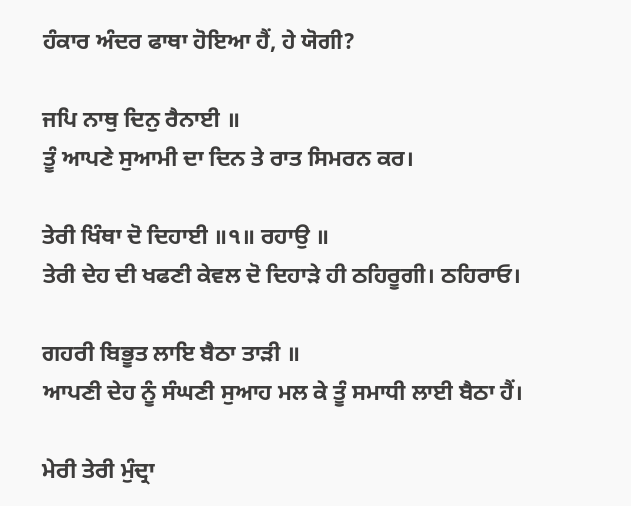ਹੰਕਾਰ ਅੰਦਰ ਫਾਥਾ ਹੋਇਆ ਹੈਂ, ਹੇ ਯੋਗੀ?

ਜਪਿ ਨਾਥੁ ਦਿਨੁ ਰੈਨਾਈ ॥
ਤੂੰ ਆਪਣੇ ਸੁਆਮੀ ਦਾ ਦਿਨ ਤੇ ਰਾਤ ਸਿਮਰਨ ਕਰ।

ਤੇਰੀ ਖਿੰਥਾ ਦੋ ਦਿਹਾਈ ॥੧॥ ਰਹਾਉ ॥
ਤੇਰੀ ਦੇਹ ਦੀ ਖਫਣੀ ਕੇਵਲ ਦੋ ਦਿਹਾੜੇ ਹੀ ਠਹਿਰੂਗੀ। ਠਹਿਰਾਓ।

ਗਹਰੀ ਬਿਭੂਤ ਲਾਇ ਬੈਠਾ ਤਾੜੀ ॥
ਆਪਣੀ ਦੇਹ ਨੂੰ ਸੰਘਣੀ ਸੁਆਹ ਮਲ ਕੇ ਤੂੰ ਸਮਾਧੀ ਲਾਈ ਬੈਠਾ ਹੈਂ।

ਮੇਰੀ ਤੇਰੀ ਮੁੰਦ੍ਰਾ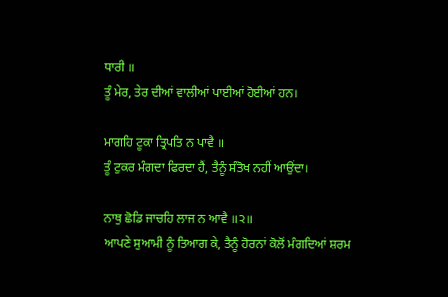ਧਾਰੀ ॥
ਤੂੰ ਮੇਰ, ਤੇਰ ਦੀਆਂ ਵਾਲੀਆਂ ਪਾਈਆਂ ਹੋਈਆਂ ਹਨ।

ਮਾਗਹਿ ਟੂਕਾ ਤ੍ਰਿਪਤਿ ਨ ਪਾਵੈ ॥
ਤੂੰ ਟੁਕਰ ਮੰਗਦਾ ਫਿਰਦਾ ਹੈਂ, ਤੈਨੂੰ ਸੰਤੋਖ ਨਹੀਂ ਆਉਂਦਾ।

ਨਾਥੁ ਛੋਡਿ ਜਾਚਹਿ ਲਾਜ ਨ ਆਵੈ ॥੨॥
ਆਪਣੇ ਸੁਆਮੀ ਨੂੰ ਤਿਆਗ ਕੇ, ਤੈਨੂੰ ਹੋਰਨਾਂ ਕੋਲੋਂ ਮੰਗਦਿਆਂ ਸ਼ਰਮ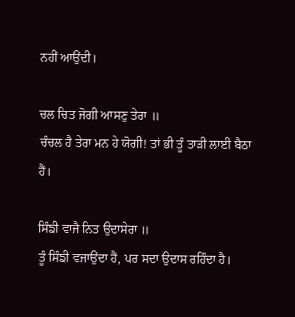ਨਹੀਂ ਆਉਂਦੀ।

ਚਲ ਚਿਤ ਜੋਗੀ ਆਸਣੁ ਤੇਰਾ ॥
ਚੰਚਲ ਹੈ ਤੇਰਾ ਮਨ ਹੇ ਯੋਗੀ! ਤਾਂ ਭੀ ਤੂੰ ਤਾੜੀ ਲਾਈ ਬੈਠਾ ਹੈਂ।

ਸਿੰਙੀ ਵਾਜੈ ਨਿਤ ਉਦਾਸੇਰਾ ॥
ਤੂੰ ਸਿੰਙੀ ਵਜਾਉਂਦਾ ਹੈਂ, ਪਰ ਸਦਾ ਉਦਾਸ ਰਹਿੰਦਾ ਹੈ।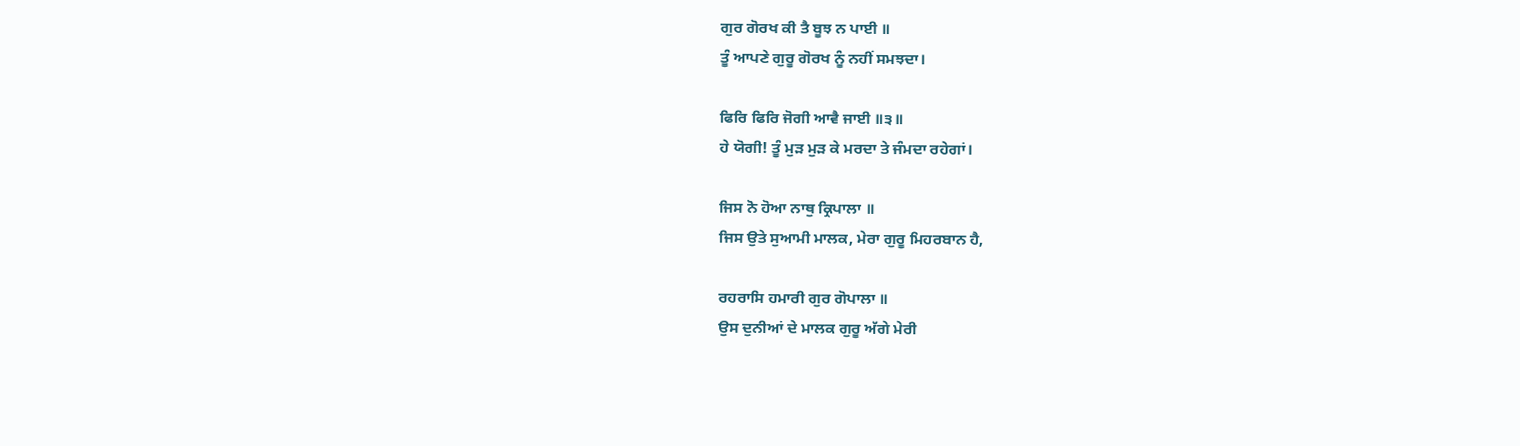ਗੁਰ ਗੋਰਖ ਕੀ ਤੈ ਬੂਝ ਨ ਪਾਈ ॥
ਤੂੰ ਆਪਣੇ ਗੁਰੂ ਗੋਰਖ ਨੂੰ ਨਹੀਂ ਸਮਝਦਾ।

ਫਿਰਿ ਫਿਰਿ ਜੋਗੀ ਆਵੈ ਜਾਈ ॥੩॥
ਹੇ ਯੋਗੀ! ਤੂੰ ਮੁੜ ਮੁੜ ਕੇ ਮਰਦਾ ਤੇ ਜੰਮਦਾ ਰਹੇਗਾਂ।

ਜਿਸ ਨੋ ਹੋਆ ਨਾਥੁ ਕ੍ਰਿਪਾਲਾ ॥
ਜਿਸ ਉਤੇ ਸੁਆਮੀ ਮਾਲਕ, ਮੇਰਾ ਗੁਰੂ ਮਿਹਰਬਾਨ ਹੈ,

ਰਹਰਾਸਿ ਹਮਾਰੀ ਗੁਰ ਗੋਪਾਲਾ ॥
ਉਸ ਦੁਨੀਆਂ ਦੇ ਮਾਲਕ ਗੁਰੂ ਅੱਗੇ ਮੇਰੀ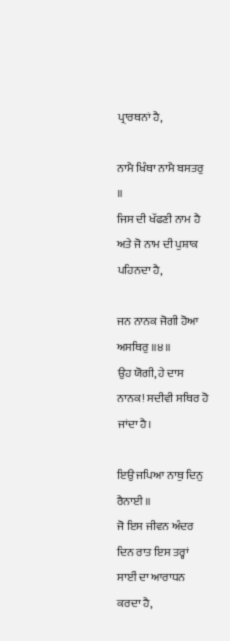ਪ੍ਰਾਰਥਨਾਂ ਹੈ,

ਨਾਮੈ ਖਿੰਥਾ ਨਾਮੈ ਬਸਤਰੁ ॥
ਜਿਸ ਦੀ ਖੱਫਣੀ ਨਾਮ ਹੈ ਅਤੇ ਜੋ ਨਾਮ ਦੀ ਪੁਸ਼ਾਕ ਪਹਿਨਦਾ ਹੈ,

ਜਨ ਨਾਨਕ ਜੋਗੀ ਹੋਆ ਅਸਥਿਰੁ ॥੪॥
ਉਹ ਯੋਗੀ, ਹੇ ਦਾਸ ਨਾਨਕ! ਸਦੀਵੀ ਸਥਿਰ ਹੋ ਜਾਂਦਾ ਹੈ।

ਇਉ ਜਪਿਆ ਨਾਥੁ ਦਿਨੁ ਰੈਨਾਈ ॥
ਜੋ ਇਸ ਜੀਵਨ ਅੰਦਰ ਦਿਨ ਰਾਤ ਇਸ ਤਰ੍ਹਾਂ ਸਾਈਂ ਦਾ ਆਰਾਧਨ ਕਰਦਾ ਹੈ,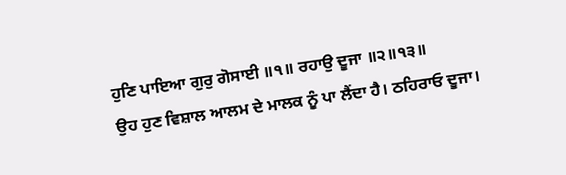ਹੁਣਿ ਪਾਇਆ ਗੁਰੁ ਗੋਸਾਈ ॥੧॥ ਰਹਾਉ ਦੂਜਾ ॥੨॥੧੩॥
ਉਹ ਹੁਣ ਵਿਸ਼ਾਲ ਆਲਮ ਦੇ ਮਾਲਕ ਨੂੰ ਪਾ ਲੈਂਦਾ ਹੈ। ਠਹਿਰਾਓ ਦੂਜਾ।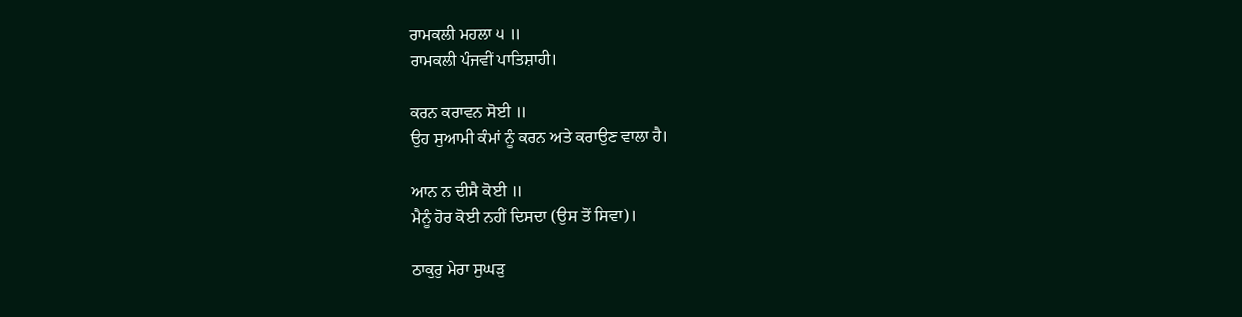ਰਾਮਕਲੀ ਮਹਲਾ ੫ ॥
ਰਾਮਕਲੀ ਪੰਜਵੀਂ ਪਾਤਿਸ਼ਾਹੀ।

ਕਰਨ ਕਰਾਵਨ ਸੋਈ ॥
ਉਹ ਸੁਆਮੀ ਕੰਮਾਂ ਨੂੰ ਕਰਨ ਅਤੇ ਕਰਾਉਣ ਵਾਲਾ ਹੈ।

ਆਨ ਨ ਦੀਸੈ ਕੋਈ ॥
ਮੈਨੂੰ ਹੋਰ ਕੋਈ ਨਹੀਂ ਦਿਸਦਾ (ਉਸ ਤੋਂ ਸਿਵਾ)।

ਠਾਕੁਰੁ ਮੇਰਾ ਸੁਘੜੁ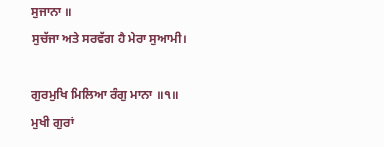ਸੁਜਾਨਾ ॥
ਸੁਚੱਜਾ ਅਤੇ ਸਰਵੱਗ ਹੈ ਮੇਰਾ ਸੁਆਮੀ।

ਗੁਰਮੁਖਿ ਮਿਲਿਆ ਰੰਗੁ ਮਾਨਾ ॥੧॥
ਮੁਖੀ ਗੁਰਾਂ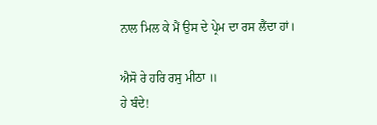ਨਾਲ ਮਿਲ ਕੇ ਮੈਂ ਉਸ ਦੇ ਪ੍ਰੇਮ ਦਾ ਰਸ ਲੈਂਦਾ ਹਾਂ।

ਐਸੋ ਰੇ ਹਰਿ ਰਸੁ ਮੀਠਾ ॥
ਹੇ ਬੰਦੇ!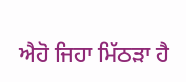ਐਹੋ ਜਿਹਾ ਮਿੱਠੜਾ ਹੈ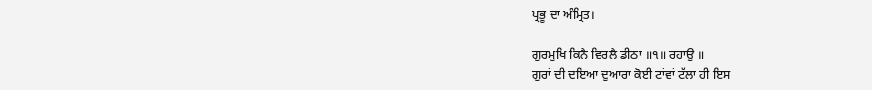ਪ੍ਰਭੂ ਦਾ ਅੰਮ੍ਰਿਤ।

ਗੁਰਮੁਖਿ ਕਿਨੈ ਵਿਰਲੈ ਡੀਠਾ ॥੧॥ ਰਹਾਉ ॥
ਗੁਰਾਂ ਦੀ ਦਇਆ ਦੁਆਰਾ ਕੋਈ ਟਾਂਵਾਂ ਟੱਲਾ ਹੀ ਇਸ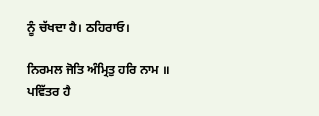ਨੂੰ ਚੱਖਦਾ ਹੈ। ਠਹਿਰਾਓ।

ਨਿਰਮਲ ਜੋਤਿ ਅੰਮ੍ਰਿਤੁ ਹਰਿ ਨਾਮ ॥
ਪਵਿੱਤਰ ਹੈ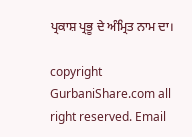ਪ੍ਰਕਾਸ਼ ਪ੍ਰਭੂ ਦੇ ਅੰਮ੍ਰਿਤ ਨਾਮ ਦਾ।

copyright GurbaniShare.com all right reserved. Email